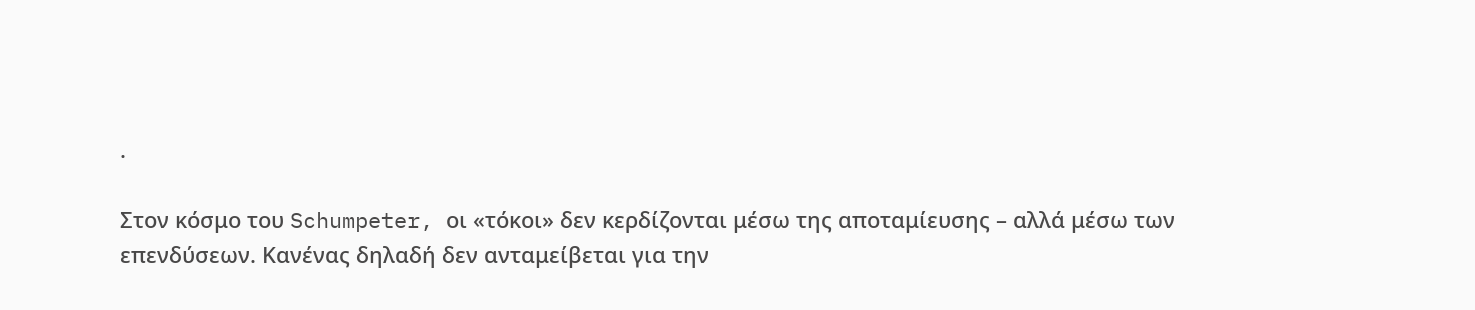.

Στον κόσμο του Schumpeter, οι «τόκοι» δεν κερδίζονται μέσω της αποταμίευσης – αλλά μέσω των επενδύσεων. Κανένας δηλαδή δεν ανταμείβεται για την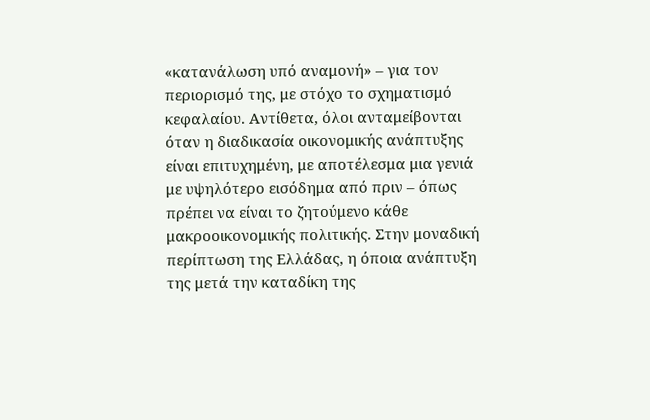«κατανάλωση υπό αναμονή» – για τον περιορισμό της, με στόχο το σχηματισμό κεφαλαίου. Αντίθετα, όλοι ανταμείβονται όταν η διαδικασία οικονομικής ανάπτυξης είναι επιτυχημένη, με αποτέλεσμα μια γενιά με υψηλότερο εισόδημα από πριν – όπως πρέπει να είναι το ζητούμενο κάθε μακροοικονομικής πολιτικής. Στην μοναδική περίπτωση της Ελλάδας, η όποια ανάπτυξη της μετά την καταδίκη της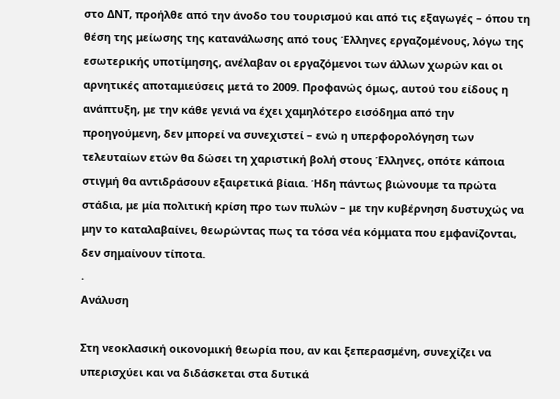στο ΔΝΤ, προήλθε από την άνοδο του τουρισμού και από τις εξαγωγές – όπου τη θέση της μείωσης της κατανάλωσης από τους Έλληνες εργαζομένους, λόγω της εσωτερικής υποτίμησης, ανέλαβαν οι εργαζόμενοι των άλλων χωρών και οι αρνητικές αποταμιεύσεις μετά το 2009. Προφανώς όμως, αυτού του είδους η ανάπτυξη, με την κάθε γενιά να έχει χαμηλότερο εισόδημα από την προηγούμενη, δεν μπορεί να συνεχιστεί – ενώ η υπερφορολόγηση των τελευταίων ετών θα δώσει τη χαριστική βολή στους Έλληνες, οπότε κάποια στιγμή θα αντιδράσουν εξαιρετικά βίαια. Ήδη πάντως βιώνουμε τα πρώτα στάδια, με μία πολιτική κρίση προ των πυλών – με την κυβέρνηση δυστυχώς να μην το καταλαβαίνει, θεωρώντας πως τα τόσα νέα κόμματα που εμφανίζονται, δεν σημαίνουν τίποτα.
.
Ανάλυση

Στη νεοκλασική οικονομική θεωρία που, αν και ξεπερασμένη, συνεχίζει να υπερισχύει και να διδάσκεται στα δυτικά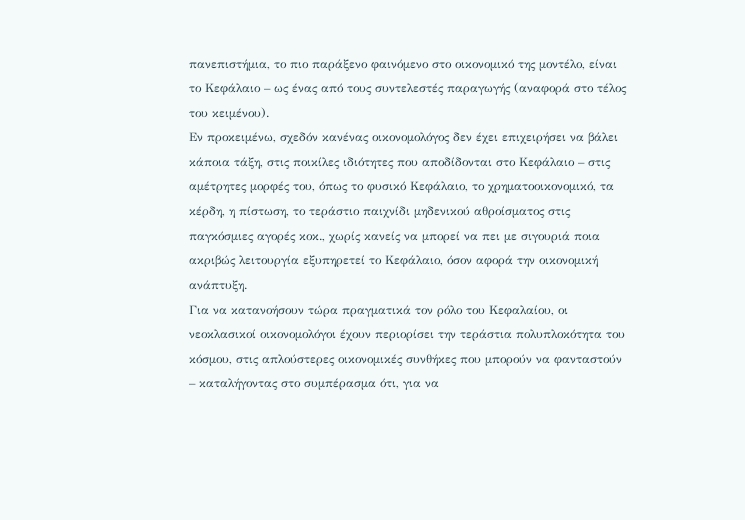πανεπιστήμια, το πιο παράξενο φαινόμενο στο οικονομικό της μοντέλο, είναι το Κεφάλαιο – ως ένας από τους συντελεστές παραγωγής (αναφορά στο τέλος του κειμένου).
Εν προκειμένω, σχεδόν κανένας οικονομολόγος δεν έχει επιχειρήσει να βάλει κάποια τάξη, στις ποικίλες ιδιότητες που αποδίδονται στο Κεφάλαιο – στις αμέτρητες μορφές του, όπως το φυσικό Κεφάλαιο, το χρηματοοικονομικό, τα κέρδη, η πίστωση, το τεράστιο παιχνίδι μηδενικού αθροίσματος στις παγκόσμιες αγορές κοκ., χωρίς κανείς να μπορεί να πει με σιγουριά ποια ακριβώς λειτουργία εξυπηρετεί το Κεφάλαιο, όσον αφορά την οικονομική ανάπτυξη.
Για να κατανοήσουν τώρα πραγματικά τον ρόλο του Κεφαλαίου, οι νεοκλασικοί οικονομολόγοι έχουν περιορίσει την τεράστια πολυπλοκότητα του κόσμου, στις απλούστερες οικονομικές συνθήκες που μπορούν να φανταστούν – καταλήγοντας στο συμπέρασμα ότι, για να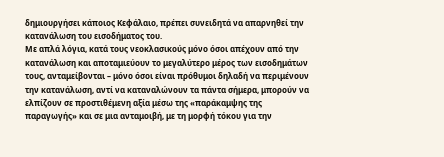δημιουργήσει κάποιος Κεφάλαιο, πρέπει συνειδητά να απαρνηθεί την κατανάλωση του εισοδήματος του.
Με απλά λόγια, κατά τους νεοκλασικούς μόνο όσοι απέχουν από την κατανάλωση και αποταμιεύουν το μεγαλύτερο μέρος των εισοδημάτων τους, ανταμείβονται – μόνο όσοι είναι πρόθυμοι δηλαδή να περιμένουν την κατανάλωση, αντί να καταναλώνουν τα πάντα σήμερα, μπορούν να ελπίζουν σε προστιθέμενη αξία μέσω της «παράκαμψης της παραγωγής» και σε μια ανταμοιβή, με τη μορφή τόκου για την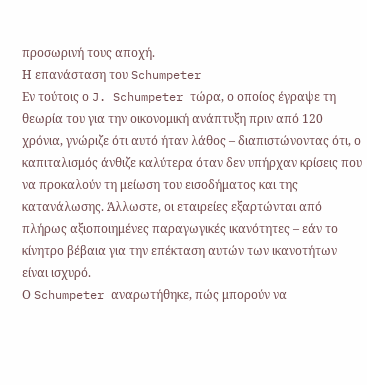προσωρινή τους αποχή.
Η επανάσταση του Schumpeter
Εν τούτοις ο J. Schumpeter τώρα, ο οποίος έγραψε τη θεωρία του για την οικονομική ανάπτυξη πριν από 120 χρόνια, γνώριζε ότι αυτό ήταν λάθος – διαπιστώνοντας ότι, ο καπιταλισμός άνθιζε καλύτερα όταν δεν υπήρχαν κρίσεις που να προκαλούν τη μείωση του εισοδήματος και της κατανάλωσης. Άλλωστε, οι εταιρείες εξαρτώνται από πλήρως αξιοποιημένες παραγωγικές ικανότητες – εάν το κίνητρο βέβαια για την επέκταση αυτών των ικανοτήτων είναι ισχυρό.
Ο Schumpeter αναρωτήθηκε, πώς μπορούν να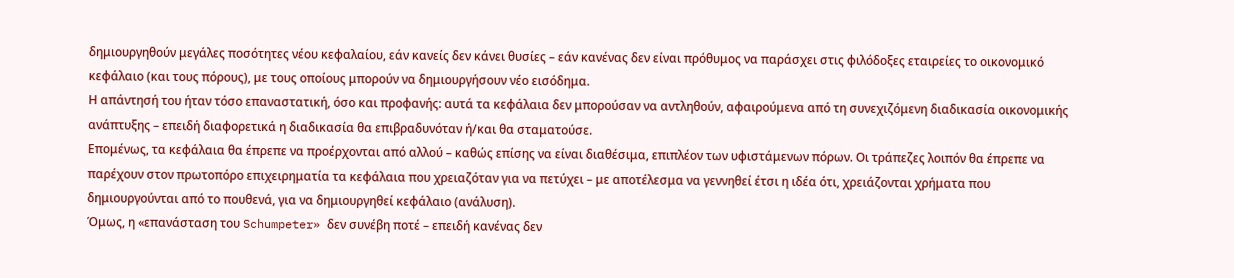δημιουργηθούν μεγάλες ποσότητες νέου κεφαλαίου, εάν κανείς δεν κάνει θυσίες – εάν κανένας δεν είναι πρόθυμος να παράσχει στις φιλόδοξες εταιρείες το οικονομικό κεφάλαιο (και τους πόρους), με τους οποίους μπορούν να δημιουργήσουν νέο εισόδημα.
Η απάντησή του ήταν τόσο επαναστατική, όσο και προφανής: αυτά τα κεφάλαια δεν μπορούσαν να αντληθούν, αφαιρούμενα από τη συνεχιζόμενη διαδικασία οικονομικής ανάπτυξης – επειδή διαφορετικά η διαδικασία θα επιβραδυνόταν ή/και θα σταματούσε.
Επομένως, τα κεφάλαια θα έπρεπε να προέρχονται από αλλού – καθώς επίσης να είναι διαθέσιμα, επιπλέον των υφιστάμενων πόρων. Οι τράπεζες λοιπόν θα έπρεπε να παρέχουν στον πρωτοπόρο επιχειρηματία τα κεφάλαια που χρειαζόταν για να πετύχει – με αποτέλεσμα να γεννηθεί έτσι η ιδέα ότι, χρειάζονται χρήματα που δημιουργούνται από το πουθενά, για να δημιουργηθεί κεφάλαιο (ανάλυση).
Όμως, η «επανάσταση του Schumpeter» δεν συνέβη ποτέ – επειδή κανένας δεν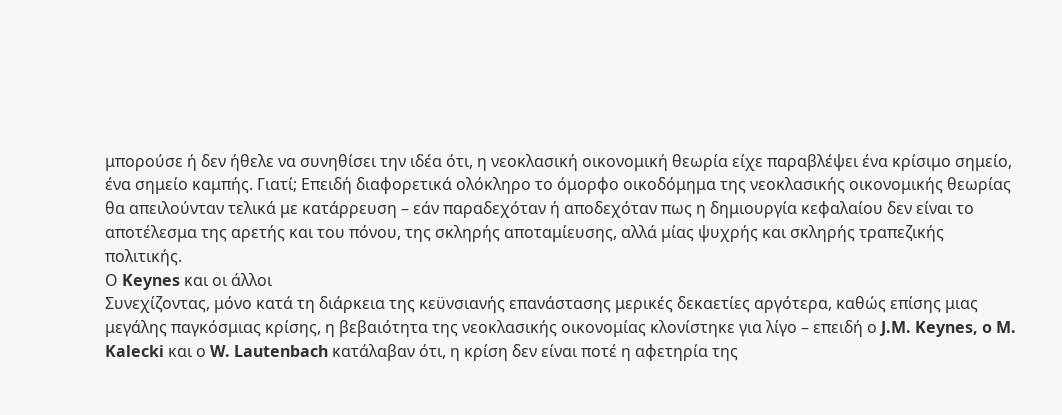μπορούσε ή δεν ήθελε να συνηθίσει την ιδέα ότι, η νεοκλασική οικονομική θεωρία είχε παραβλέψει ένα κρίσιμο σημείο, ένα σημείο καμπής. Γιατί; Επειδή διαφορετικά ολόκληρο το όμορφο οικοδόμημα της νεοκλασικής οικονομικής θεωρίας θα απειλούνταν τελικά με κατάρρευση – εάν παραδεχόταν ή αποδεχόταν πως η δημιουργία κεφαλαίου δεν είναι το αποτέλεσμα της αρετής και του πόνου, της σκληρής αποταμίευσης, αλλά μίας ψυχρής και σκληρής τραπεζικής πολιτικής.
Ο Keynes και οι άλλοι
Συνεχίζοντας, μόνο κατά τη διάρκεια της κεϋνσιανής επανάστασης μερικές δεκαετίες αργότερα, καθώς επίσης μιας μεγάλης παγκόσμιας κρίσης, η βεβαιότητα της νεοκλασικής οικονομίας κλονίστηκε για λίγο – επειδή ο J.M. Keynes, o M. Kalecki και ο W. Lautenbach κατάλαβαν ότι, η κρίση δεν είναι ποτέ η αφετηρία της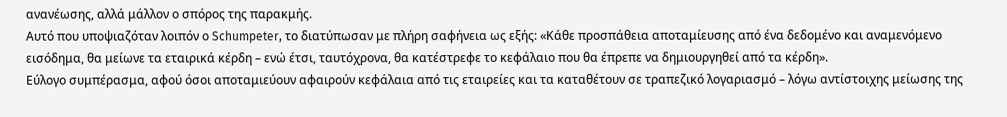ανανέωσης, αλλά μάλλον ο σπόρος της παρακμής.
Αυτό που υποψιαζόταν λοιπόν ο Schumpeter, το διατύπωσαν με πλήρη σαφήνεια ως εξής: «Κάθε προσπάθεια αποταμίευσης από ένα δεδομένο και αναμενόμενο εισόδημα, θα μείωνε τα εταιρικά κέρδη – ενώ έτσι, ταυτόχρονα, θα κατέστρεφε το κεφάλαιο που θα έπρεπε να δημιουργηθεί από τα κέρδη».
Εύλογο συμπέρασμα, αφού όσοι αποταμιεύουν αφαιρούν κεφάλαια από τις εταιρείες και τα καταθέτουν σε τραπεζικό λογαριασμό – λόγω αντίστοιχης μείωσης της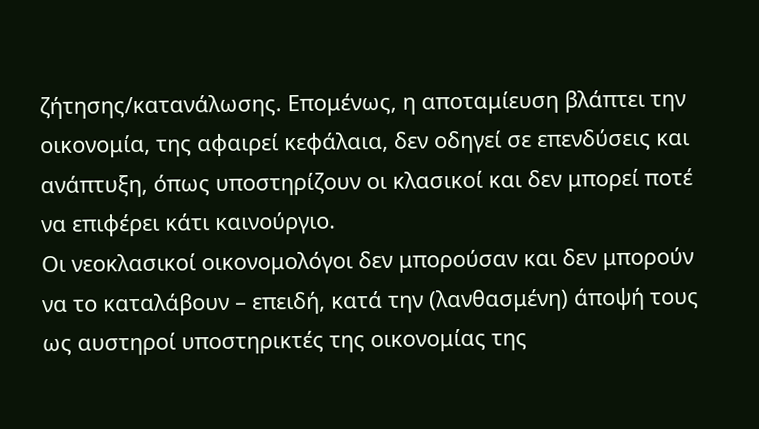ζήτησης/κατανάλωσης. Επομένως, η αποταμίευση βλάπτει την οικονομία, της αφαιρεί κεφάλαια, δεν οδηγεί σε επενδύσεις και ανάπτυξη, όπως υποστηρίζουν οι κλασικοί και δεν μπορεί ποτέ να επιφέρει κάτι καινούργιο.
Οι νεοκλασικοί οικονομολόγοι δεν μπορούσαν και δεν μπορούν να το καταλάβουν – επειδή, κατά την (λανθασμένη) άποψή τους ως αυστηροί υποστηρικτές της οικονομίας της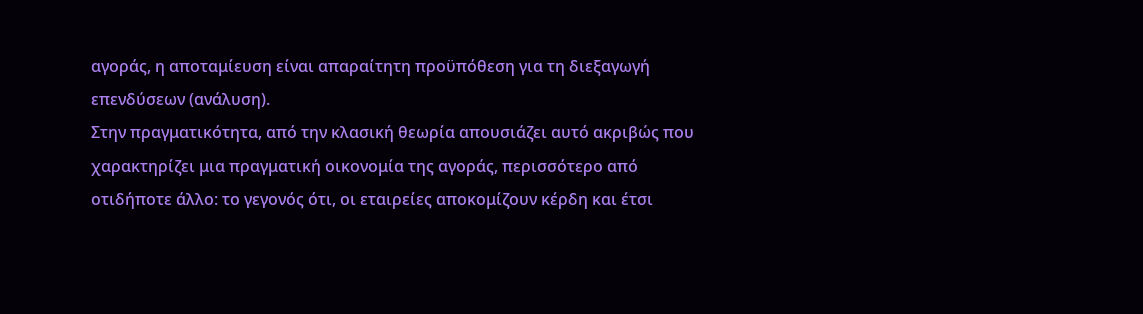αγοράς, η αποταμίευση είναι απαραίτητη προϋπόθεση για τη διεξαγωγή επενδύσεων (ανάλυση).
Στην πραγματικότητα, από την κλασική θεωρία απουσιάζει αυτό ακριβώς που χαρακτηρίζει μια πραγματική οικονομία της αγοράς, περισσότερο από οτιδήποτε άλλο: το γεγονός ότι, οι εταιρείες αποκομίζουν κέρδη και έτσι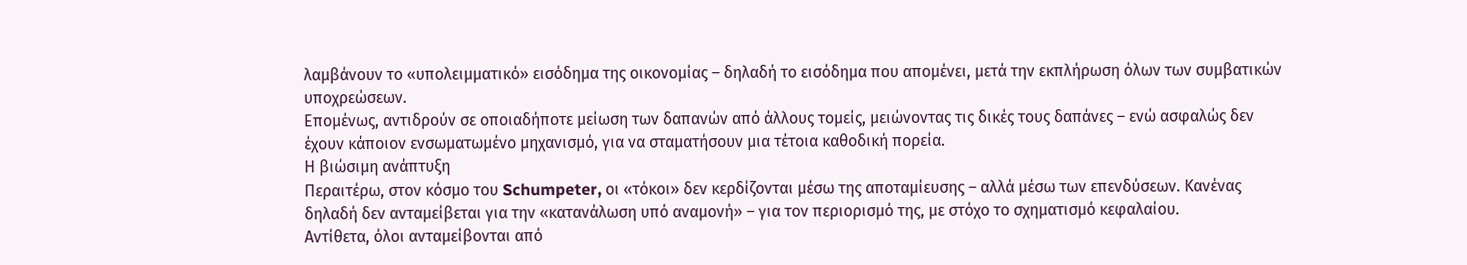λαμβάνουν το «υπολειμματικό» εισόδημα της οικονομίας – δηλαδή το εισόδημα που απομένει, μετά την εκπλήρωση όλων των συμβατικών υποχρεώσεων.
Επομένως, αντιδρούν σε οποιαδήποτε μείωση των δαπανών από άλλους τομείς, μειώνοντας τις δικές τους δαπάνες – ενώ ασφαλώς δεν έχουν κάποιον ενσωματωμένο μηχανισμό, για να σταματήσουν μια τέτοια καθοδική πορεία.
Η βιώσιμη ανάπτυξη
Περαιτέρω, στον κόσμο του Schumpeter, οι «τόκοι» δεν κερδίζονται μέσω της αποταμίευσης – αλλά μέσω των επενδύσεων. Κανένας δηλαδή δεν ανταμείβεται για την «κατανάλωση υπό αναμονή» – για τον περιορισμό της, με στόχο το σχηματισμό κεφαλαίου.
Αντίθετα, όλοι ανταμείβονται από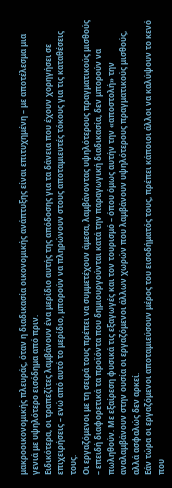μακροοικονομικής πλευράς, όταν η διαδικασία οικονομικής ανάπτυξης είναι επιτυχημένη – με αποτέλεσμα μια γενιά με υψηλότερο εισόδημα από πριν.
Ειδικότερα, οι τραπεζίτες λαμβάνουν ένα μερίδιο αυτής της απόδοσης για τα δάνεια που έχουν χορηγήσει σε επιχειρήσεις – ενώ από αυτό το μερίδιο, μπορούν να πληρώνουν στους αποταμιευτές τόκους για τις καταθέσεις τους.
Οι εργαζόμενοι με τη σειρά τους πρέπει να συμμετέχουν άμεσα, λαμβάνοντας υψηλότερους πραγματικούς μισθούς – επειδή διαφορετικά τα προϊόντα που δημιουργούνται κατά την παραγωγική διαδικασία, δεν μπορούν να πωληθούν. Με εξαίρεση φυσικά τις εξαγωγές και τον τουρισμό – όπου όμως αυτήν την «αποστολή» την αναλαμβάνουν στην ουσία οι εργαζόμενοι άλλων χωρών που λαμβάνουν υψηλότερους πραγματικούς μισθούς, αλλά ασφαλώς δεν αρκεί.
Εάν τώρα οι εργαζόμενοι αποταμιεύσουν μέρος του εισοδήματός τους, πρέπει κάποιοι άλλοι να καλύψουν το κενό που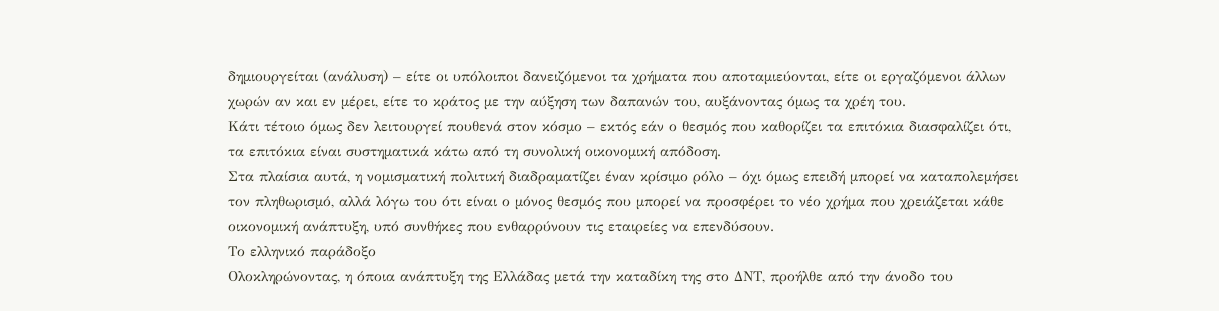δημιουργείται (ανάλυση) – είτε οι υπόλοιποι δανειζόμενοι τα χρήματα που αποταμιεύονται, είτε οι εργαζόμενοι άλλων χωρών αν και εν μέρει, είτε το κράτος με την αύξηση των δαπανών του, αυξάνοντας όμως τα χρέη του.
Κάτι τέτοιο όμως δεν λειτουργεί πουθενά στον κόσμο – εκτός εάν ο θεσμός που καθορίζει τα επιτόκια διασφαλίζει ότι, τα επιτόκια είναι συστηματικά κάτω από τη συνολική οικονομική απόδοση.
Στα πλαίσια αυτά, η νομισματική πολιτική διαδραματίζει έναν κρίσιμο ρόλο – όχι όμως επειδή μπορεί να καταπολεμήσει τον πληθωρισμό, αλλά λόγω του ότι είναι ο μόνος θεσμός που μπορεί να προσφέρει το νέο χρήμα που χρειάζεται κάθε οικονομική ανάπτυξη, υπό συνθήκες που ενθαρρύνουν τις εταιρείες να επενδύσουν.
Το ελληνικό παράδοξο
Ολοκληρώνοντας, η όποια ανάπτυξη της Ελλάδας μετά την καταδίκη της στο ΔΝΤ, προήλθε από την άνοδο του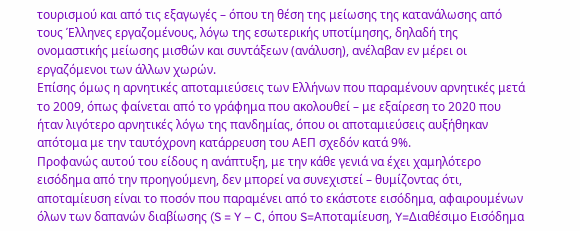τουρισμού και από τις εξαγωγές – όπου τη θέση της μείωσης της κατανάλωσης από τους Έλληνες εργαζομένους, λόγω της εσωτερικής υποτίμησης, δηλαδή της ονομαστικής μείωσης μισθών και συντάξεων (ανάλυση), ανέλαβαν εν μέρει οι εργαζόμενοι των άλλων χωρών.
Επίσης όμως η αρνητικές αποταμιεύσεις των Ελλήνων που παραμένουν αρνητικές μετά το 2009, όπως φαίνεται από το γράφημα που ακολουθεί – με εξαίρεση το 2020 που ήταν λιγότερο αρνητικές λόγω της πανδημίας, όπου οι αποταμιεύσεις αυξήθηκαν απότομα με την ταυτόχρονη κατάρρευση του ΑΕΠ σχεδόν κατά 9%.
Προφανώς αυτού του είδους η ανάπτυξη, με την κάθε γενιά να έχει χαμηλότερο εισόδημα από την προηγούμενη, δεν μπορεί να συνεχιστεί – θυμίζοντας ότι, αποταμίευση είναι το ποσόν που παραμένει από το εκάστοτε εισόδημα, αφαιρουμένων όλων των δαπανών διαβίωσης (S = Y – C, όπου S=Αποταμίευση, Y=Διαθέσιμο Εισόδημα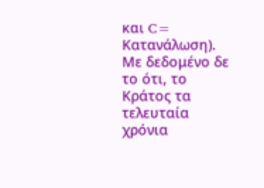και C= Κατανάλωση).
Με δεδομένο δε το ότι, το Κράτος τα τελευταία χρόνια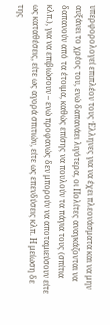υπερφορολογεί επιπλέον τους Έλληνες για να έχει πλεονάσματα και να μην αυξάνει το χρέος του, ενώ δαπανάει λιγότερα, οι Πολίτες αναγκάζονται να δαπανούν από τα έτοιμα, καθώς επίσης να πουλούν τα πάγια τους (σπίτια κλπ.), για να επιβιώσουν – ενώ προφανώς δεν μπορούν να αποταμιεύσουν είτε ως καταθέσεις, είτε ως αγορά σπιτιών, είτε ως επενδύσεις κλπ. Η μείωση δε της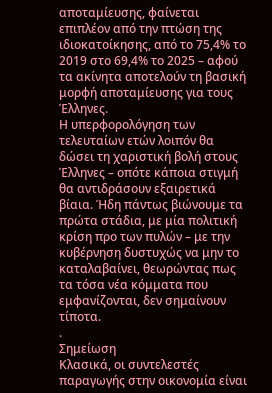αποταμίευσης, φαίνεται επιπλέον από την πτώση της ιδιοκατοίκησης, από το 75,4% το 2019 στο 69,4% το 2025 – αφού τα ακίνητα αποτελούν τη βασική μορφή αποταμίευσης για τους Έλληνες.
Η υπερφορολόγηση των τελευταίων ετών λοιπόν θα δώσει τη χαριστική βολή στους Έλληνες – οπότε κάποια στιγμή θα αντιδράσουν εξαιρετικά βίαια. Ήδη πάντως βιώνουμε τα πρώτα στάδια, με μία πολιτική κρίση προ των πυλών – με την κυβέρνηση δυστυχώς να μην το καταλαβαίνει, θεωρώντας πως τα τόσα νέα κόμματα που εμφανίζονται, δεν σημαίνουν τίποτα.
.
Σημείωση
Κλασικά, οι συντελεστές παραγωγής στην οικονομία είναι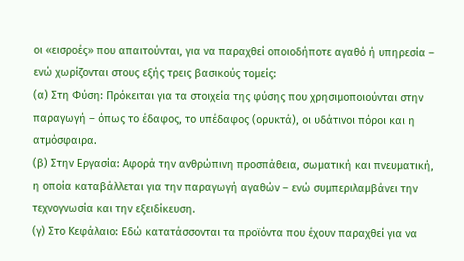οι «εισροές» που απαιτούνται, για να παραχθεί οποιοδήποτε αγαθό ή υπηρεσία – ενώ χωρίζονται στους εξής τρεις βασικούς τομείς:
(α) Στη Φύση: Πρόκειται για τα στοιχεία της φύσης που χρησιμοποιούνται στην παραγωγή – όπως το έδαφος, το υπέδαφος (ορυκτά), οι υδάτινοι πόροι και η ατμόσφαιρα.
(β) Στην Εργασία: Αφορά την ανθρώπινη προσπάθεια, σωματική και πνευματική, η οποία καταβάλλεται για την παραγωγή αγαθών – ενώ συμπεριλαμβάνει την τεχνογνωσία και την εξειδίκευση.
(γ) Στο Κεφάλαιο: Εδώ κατατάσσονται τα προϊόντα που έχουν παραχθεί για να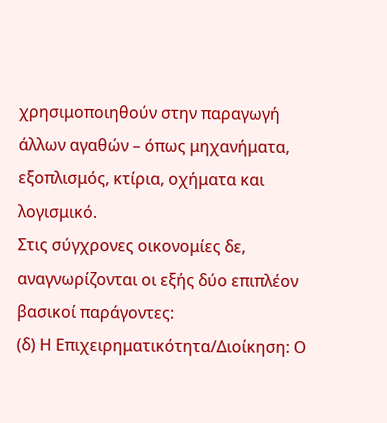χρησιμοποιηθούν στην παραγωγή άλλων αγαθών – όπως μηχανήματα, εξοπλισμός, κτίρια, οχήματα και λογισμικό.
Στις σύγχρονες οικονομίες δε, αναγνωρίζονται οι εξής δύο επιπλέον βασικοί παράγοντες:
(δ) Η Επιχειρηματικότητα/Διοίκηση: Ο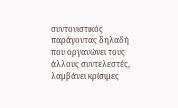συντονιστικός παράγοντας δηλαδή που οργανώνει τους άλλους συντελεστές, λαμβάνει κρίσιμες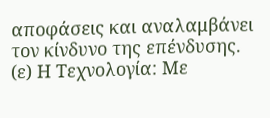αποφάσεις και αναλαμβάνει τον κίνδυνο της επένδυσης.
(ε) Η Τεχνολογία: Με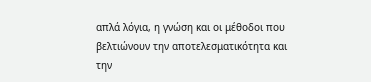απλά λόγια, η γνώση και οι μέθοδοι που βελτιώνουν την αποτελεσματικότητα και την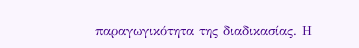παραγωγικότητα της διαδικασίας. Η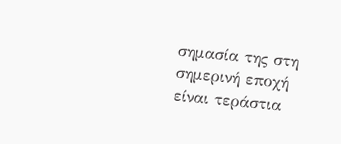σημασία της στη σημερινή εποχή είναι τεράστια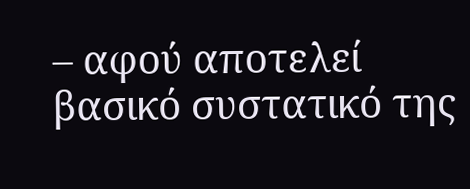– αφού αποτελεί βασικό συστατικό της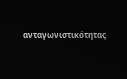ανταγωνιστικότητας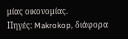μίας οικονομίας.
Πηγές: Makrokop, διάφορα